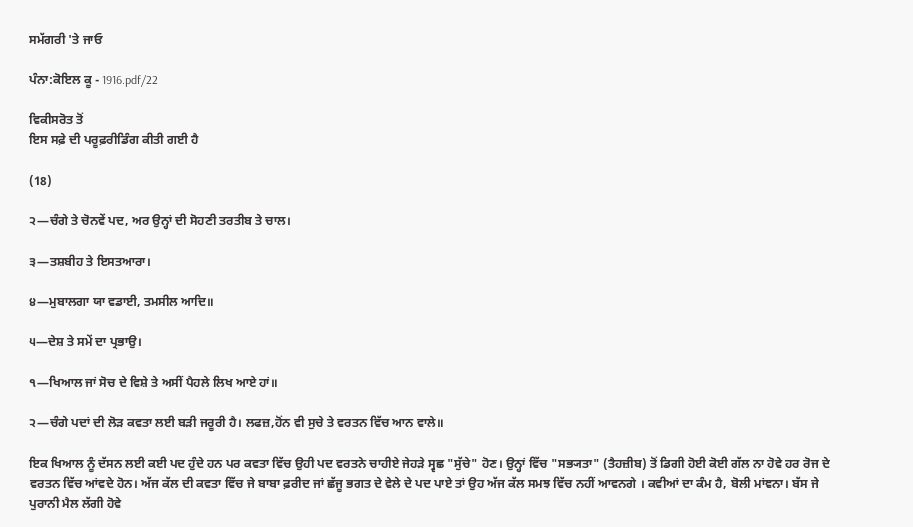ਸਮੱਗਰੀ 'ਤੇ ਜਾਓ

ਪੰਨਾ:ਕੋਇਲ ਕੂ - 1916.pdf/22

ਵਿਕੀਸਰੋਤ ਤੋਂ
ਇਸ ਸਫ਼ੇ ਦੀ ਪਰੂਫ਼ਰੀਡਿੰਗ ਕੀਤੀ ਗਈ ਹੈ

(18)

੨―ਚੰਗੇ ਤੇ ਚੋਨਵੇਂ ਪਦ, ਅਰ ਉਨ੍ਹਾਂ ਦੀ ਸੋਹਣੀ ਤਰਤੀਬ ਤੇ ਚਾਲ।

੩―ਤਸ਼ਬੀਹ ਤੇ ਇਸਤਆਰਾ।

੪―ਮੁਬਾਲਗਾ ਯਾ ਵਡਾਈ, ਤਮਸੀਲ ਆਦਿ॥

੫―ਦੇਸ਼ ਤੇ ਸਮੇਂ ਦਾ ਪ੍ਰਭਾਉ।

੧―ਖਿਆਲ ਜਾਂ ਸੋਚ ਦੇ ਵਿਸ਼ੇ ਤੇ ਅਸੀਂ ਪੈਹਲੇ ਲਿਖ ਆਏ ਹਾਂ॥

੨―ਚੰਗੇ ਪਦਾਂ ਦੀ ਲੋੜ ਕਵਤਾ ਲਈ ਬੜੀ ਜਰੂਰੀ ਹੈ। ਲਫਜ਼,ਹੋਂਨ ਵੀ ਸੁਚੇ ਤੇ ਵਰਤਨ ਵਿੱਚ ਆਨ ਵਾਲੇ॥

ਇਕ ਖਿਆਲ ਨੂੰ ਦੱਸਨ ਲਈ ਕਈ ਪਦ ਹੁੰਦੇ ਹਨ ਪਰ ਕਵਤਾ ਵਿੱਚ ਉਹੀ ਪਦ ਵਰਤਨੇ ਚਾਹੀਏ ਜੇਹੜੇ ਸ੍ਵਛ "ਸੁੱਚੇ" ਹੋਣ। ਉਨ੍ਹਾਂ ਵਿੱਚ "ਸਭ੍ਯਤਾ" (ਤੈਹਜ਼ੀਬ) ਤੋਂ ਡਿਗੀ ਹੋਈ ਕੋਈ ਗੱਲ ਨਾ ਹੋਵੇ ਹਰ ਰੋਜ ਦੇ ਵਰਤਨ ਵਿੱਚ ਆਂਵਦੇ ਹੋਨ। ਅੱਜ ਕੱਲ ਦੀ ਕਵਤਾ ਵਿੱਚ ਜੇ ਬਾਬਾ ਫ਼ਰੀਦ ਜਾਂ ਛੱਜੂ ਭਗਤ ਦੇ ਵੇਲੇ ਦੇ ਪਦ ਪਾਏ ਤਾਂ ਉਹ ਅੱਜ ਕੱਲ ਸਮਝ ਵਿੱਚ ਨਹੀਂ ਆਵਨਗੇ । ਕਵੀਆਂ ਦਾ ਕੰਮ ਹੈ, ਬੋਲੀ ਮਾਂਞਨਾ। ਬੱਸ ਜੇ ਪੁਰਾਨੀ ਮੈਲ ਲੱਗੀ ਹੋਵੇ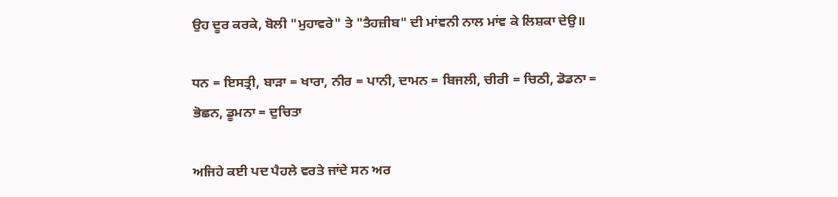ਉਹ ਦੂਰ ਕਰਕੇ, ਬੋਲੀ "ਮੁਹਾਵਰੇ" ਤੇ "ਤੈਹਜ਼ੀਬ" ਦੀ ਮਾਂਞਨੀ ਨਾਲ ਮਾਂਞ ਕੇ ਲਿਸ਼ਕਾ ਦੇਉ॥

ਧਨ = ਇਸਤ੍ਰੀ, ਬਾੜਾ = ਖਾਰਾ, ਨੀਰ = ਪਾਨੀ, ਦਾਮਨ = ਬਿਜਲੀ, ਚੀਰੀ = ਚਿਠੀ, ਡੋਡਨਾ = ਭੋਛਨ, ਡੂਮਨਾ = ਦੁਚਿਤਾ

ਅਜਿਹੇ ਕਈ ਪਦ ਪੈਹਲੇ ਵਰਤੇ ਜਾਂਦੇ ਸਨ ਅਰ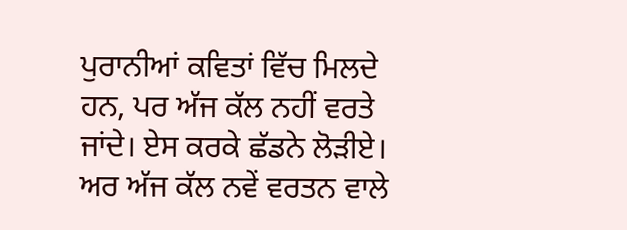ਪੁਰਾਨੀਆਂ ਕਵਿਤਾਂ ਵਿੱਚ ਮਿਲਦੇ ਹਨ, ਪਰ ਅੱਜ ਕੱਲ ਨਹੀਂ ਵਰਤੇ ਜਾਂਦੇ। ਏਸ ਕਰਕੇ ਛੱਡਨੇ ਲੋੜੀਏ। ਅਰ ਅੱਜ ਕੱਲ ਨਵੇਂ ਵਰਤਨ ਵਾਲੇ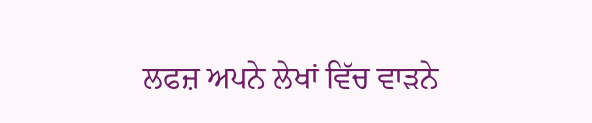ਲਫਜ਼ ਅਪਨੇ ਲੇਖਾਂ ਵਿੱਚ ਵਾੜਨੇ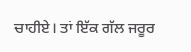ਚਾਹੀਏ। ਤਾਂ ਇੱਕ ਗੱਲ ਜਰੂਰ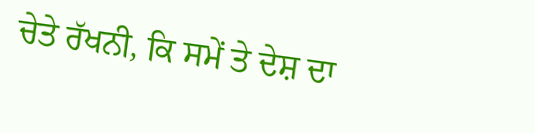ਚੇਤੇ ਰੱਖਨੀ, ਕਿ ਸਮੇਂ ਤੇ ਦੇਸ਼ ਦਾ